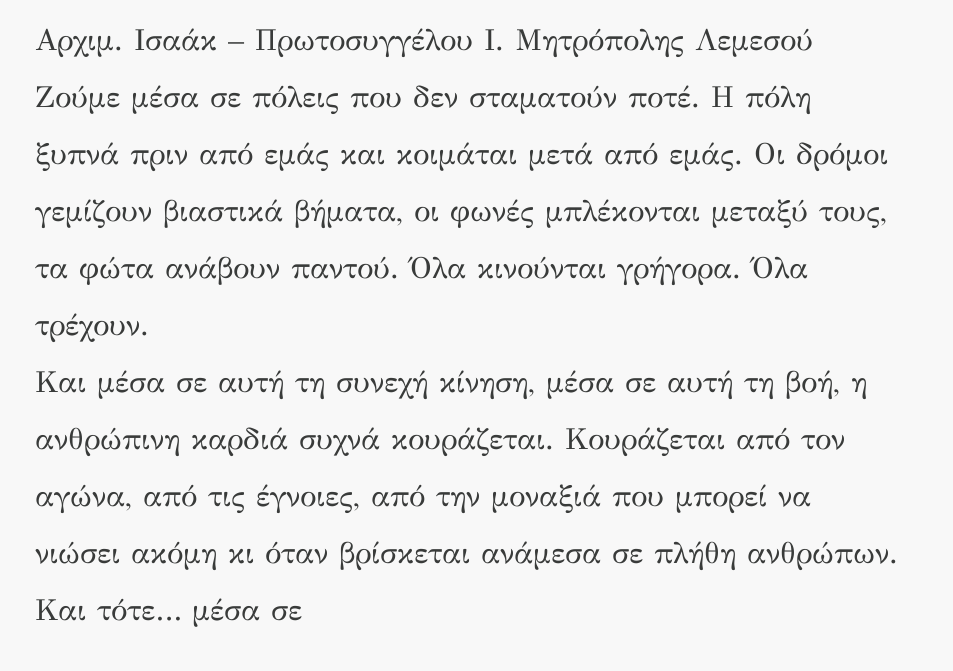Αρχιμ. Ισαάκ – Πρωτοσυγγέλου Ι. Μητρόπολης Λεμεσού
Ζούμε μέσα σε πόλεις που δεν σταματούν ποτέ. Η πόλη ξυπνά πριν από εμάς και κοιμάται μετά από εμάς. Οι δρόμοι γεμίζουν βιαστικά βήματα, οι φωνές μπλέκονται μεταξύ τους, τα φώτα ανάβουν παντού. Όλα κινούνται γρήγορα. Όλα τρέχουν.
Και μέσα σε αυτή τη συνεχή κίνηση, μέσα σε αυτή τη βοή, η ανθρώπινη καρδιά συχνά κουράζεται. Κουράζεται από τον αγώνα, από τις έγνοιες, από την μοναξιά που μπορεί να νιώσει ακόμη κι όταν βρίσκεται ανάμεσα σε πλήθη ανθρώπων.
Και τότε… μέσα σε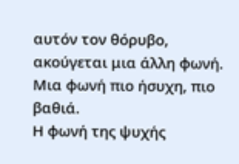αυτόν τον θόρυβο, ακούγεται μια άλλη φωνή.
Μια φωνή πιο ήσυχη, πιο βαθιά.
Η φωνή της ψυχής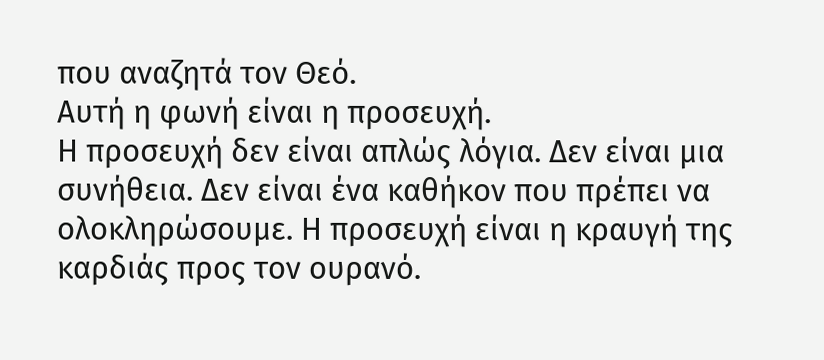που αναζητά τον Θεό.
Αυτή η φωνή είναι η προσευχή.
Η προσευχή δεν είναι απλώς λόγια. Δεν είναι μια συνήθεια. Δεν είναι ένα καθήκον που πρέπει να ολοκληρώσουμε. Η προσευχή είναι η κραυγή της καρδιάς προς τον ουρανό.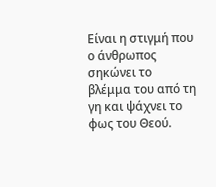Είναι η στιγμή που ο άνθρωπος σηκώνει το βλέμμα του από τη γη και ψάχνει το φως του Θεού.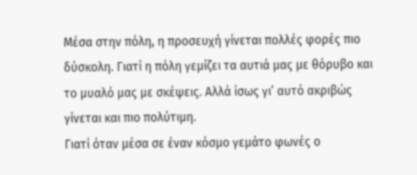Μέσα στην πόλη, η προσευχή γίνεται πολλές φορές πιο δύσκολη. Γιατί η πόλη γεμίζει τα αυτιά μας με θόρυβο και το μυαλό μας με σκέψεις. Αλλά ίσως γι’ αυτό ακριβώς γίνεται και πιο πολύτιμη.
Γιατί όταν μέσα σε έναν κόσμο γεμάτο φωνές ο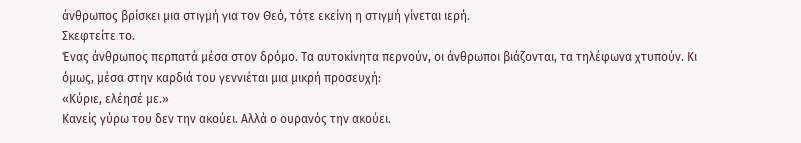άνθρωπος βρίσκει μια στιγμή για τον Θεό, τότε εκείνη η στιγμή γίνεται ιερή.
Σκεφτείτε το.
Ένας άνθρωπος περπατά μέσα στον δρόμο. Τα αυτοκίνητα περνούν, οι άνθρωποι βιάζονται, τα τηλέφωνα χτυπούν. Κι όμως, μέσα στην καρδιά του γεννιέται μια μικρή προσευχή:
«Κύριε, ελέησέ με.»
Κανείς γύρω του δεν την ακούει. Αλλά ο ουρανός την ακούει.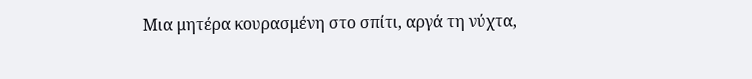Μια μητέρα κουρασμένη στο σπίτι, αργά τη νύχτα,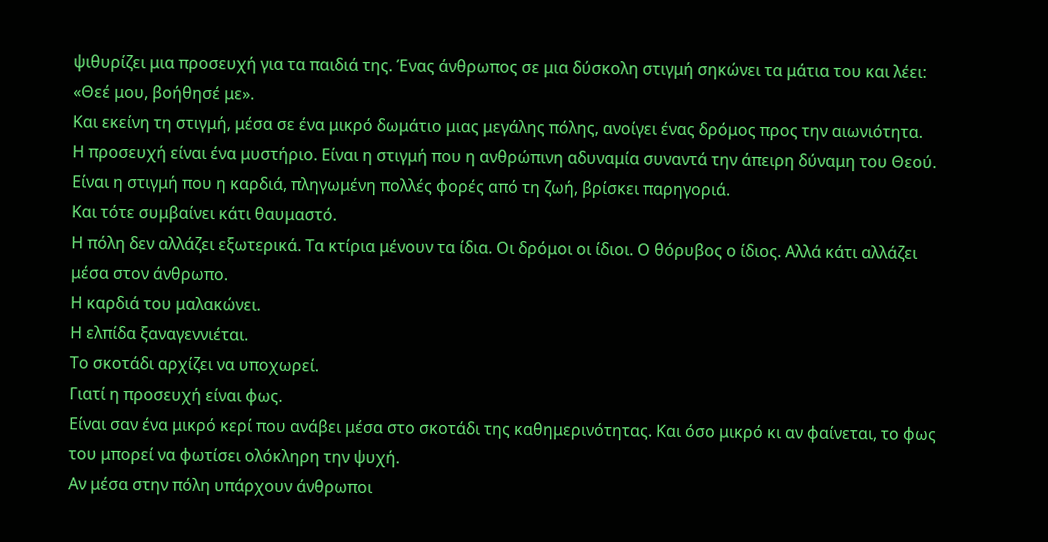ψιθυρίζει μια προσευχή για τα παιδιά της. Ένας άνθρωπος σε μια δύσκολη στιγμή σηκώνει τα μάτια του και λέει: «Θεέ μου, βοήθησέ με».
Και εκείνη τη στιγμή, μέσα σε ένα μικρό δωμάτιο μιας μεγάλης πόλης, ανοίγει ένας δρόμος προς την αιωνιότητα.
Η προσευχή είναι ένα μυστήριο. Είναι η στιγμή που η ανθρώπινη αδυναμία συναντά την άπειρη δύναμη του Θεού. Είναι η στιγμή που η καρδιά, πληγωμένη πολλές φορές από τη ζωή, βρίσκει παρηγοριά.
Και τότε συμβαίνει κάτι θαυμαστό.
Η πόλη δεν αλλάζει εξωτερικά. Τα κτίρια μένουν τα ίδια. Οι δρόμοι οι ίδιοι. Ο θόρυβος ο ίδιος. Αλλά κάτι αλλάζει μέσα στον άνθρωπο.
Η καρδιά του μαλακώνει.
Η ελπίδα ξαναγεννιέται.
Το σκοτάδι αρχίζει να υποχωρεί.
Γιατί η προσευχή είναι φως.
Είναι σαν ένα μικρό κερί που ανάβει μέσα στο σκοτάδι της καθημερινότητας. Και όσο μικρό κι αν φαίνεται, το φως του μπορεί να φωτίσει ολόκληρη την ψυχή.
Αν μέσα στην πόλη υπάρχουν άνθρωποι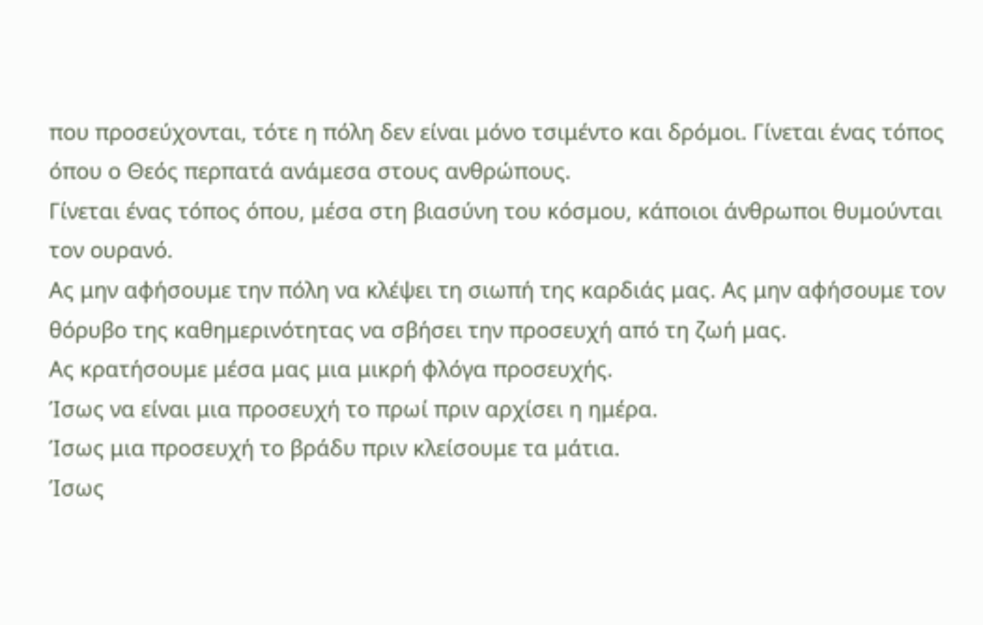που προσεύχονται, τότε η πόλη δεν είναι μόνο τσιμέντο και δρόμοι. Γίνεται ένας τόπος όπου ο Θεός περπατά ανάμεσα στους ανθρώπους.
Γίνεται ένας τόπος όπου, μέσα στη βιασύνη του κόσμου, κάποιοι άνθρωποι θυμούνται τον ουρανό.
Ας μην αφήσουμε την πόλη να κλέψει τη σιωπή της καρδιάς μας. Ας μην αφήσουμε τον θόρυβο της καθημερινότητας να σβήσει την προσευχή από τη ζωή μας.
Ας κρατήσουμε μέσα μας μια μικρή φλόγα προσευχής.
Ίσως να είναι μια προσευχή το πρωί πριν αρχίσει η ημέρα.
Ίσως μια προσευχή το βράδυ πριν κλείσουμε τα μάτια.
Ίσως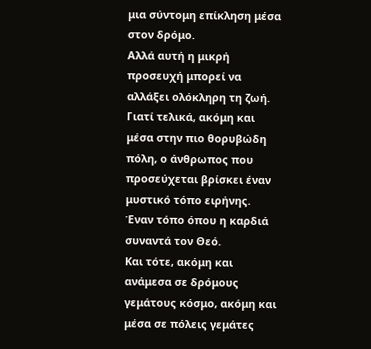μια σύντομη επίκληση μέσα στον δρόμο.
Αλλά αυτή η μικρή προσευχή μπορεί να αλλάξει ολόκληρη τη ζωή.
Γιατί τελικά, ακόμη και μέσα στην πιο θορυβώδη πόλη, ο άνθρωπος που προσεύχεται βρίσκει έναν μυστικό τόπο ειρήνης.
Έναν τόπο όπου η καρδιά συναντά τον Θεό.
Και τότε, ακόμη και ανάμεσα σε δρόμους γεμάτους κόσμο, ακόμη και μέσα σε πόλεις γεμάτες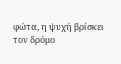φώτα, η ψυχή βρίσκει τον δρόμο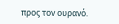προς τον ουρανό.